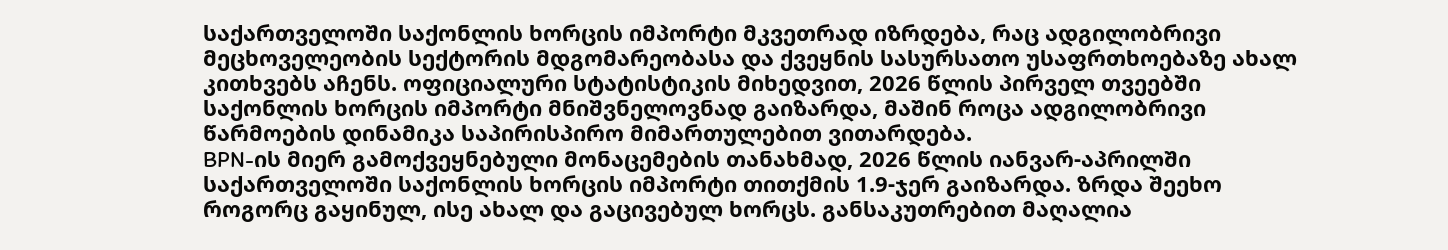საქართველოში საქონლის ხორცის იმპორტი მკვეთრად იზრდება, რაც ადგილობრივი მეცხოველეობის სექტორის მდგომარეობასა და ქვეყნის სასურსათო უსაფრთხოებაზე ახალ კითხვებს აჩენს. ოფიციალური სტატისტიკის მიხედვით, 2026 წლის პირველ თვეებში საქონლის ხორცის იმპორტი მნიშვნელოვნად გაიზარდა, მაშინ როცა ადგილობრივი წარმოების დინამიკა საპირისპირო მიმართულებით ვითარდება.
BPN-ის მიერ გამოქვეყნებული მონაცემების თანახმად, 2026 წლის იანვარ-აპრილში საქართველოში საქონლის ხორცის იმპორტი თითქმის 1.9-ჯერ გაიზარდა. ზრდა შეეხო როგორც გაყინულ, ისე ახალ და გაცივებულ ხორცს. განსაკუთრებით მაღალია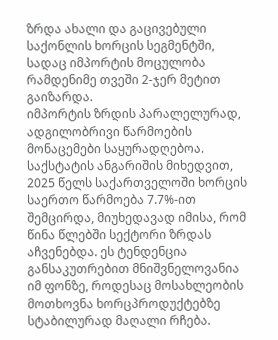ზრდა ახალი და გაცივებული საქონლის ხორცის სეგმენტში, სადაც იმპორტის მოცულობა რამდენიმე თვეში 2-ჯერ მეტით გაიზარდა.
იმპორტის ზრდის პარალელურად, ადგილობრივი წარმოების მონაცემები საყურადღებოა. საქსტატის ანგარიშის მიხედვით, 2025 წელს საქართველოში ხორცის საერთო წარმოება 7.7%-ით შემცირდა, მიუხედავად იმისა, რომ წინა წლებში სექტორი ზრდას აჩვენებდა. ეს ტენდენცია განსაკუთრებით მნიშვნელოვანია იმ ფონზე, როდესაც მოსახლეობის მოთხოვნა ხორცპროდუქტებზე სტაბილურად მაღალი რჩება.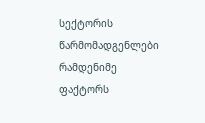სექტორის წარმომადგენლები რამდენიმე ფაქტორს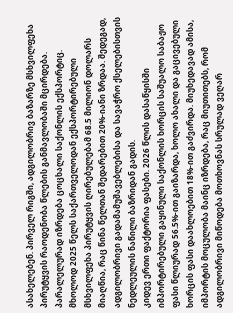ასახელებენ. პირველ რიგში, ადგილობრივ ბაზარზე მსხვილფეხა პირუტყვის რაოდენობა წლების განმავლობაში მცირდება. პარალელურად იზრდება ცოცხალი საქონლის ექსპორტიც. მხოლოდ 2025 წელს საქართველოდან ექსპორტირებული მსხვილფეხა პირუტყვის ღირებულებამ 68.5 მილიონ დოლარს მიაღწია, რაც წინა წელთან შედარებით 20%-იანი ზრდაა. შედეგად, ადგილობრივი გადამამუშავებლებისა და სავაჭრო ქსელებისთვის ნედლეულის ნაწილი ბაზრიდან გადის.
კიდევ ერთი ფაქტორია ფასები. 2026 წლის დასაწყისში იმპორტირებული გაყინული საქონლის ხორცის საშუალო საბაჟო ფასი წლიურად 56.5%-ით გაიზარდა, ხოლო ახალი და გაცივებული ხორცის ფასი დაახლოებით 18%-ით გაძვირდა. მიუხედავად ამისა, იმპორტის მოცულობა მაინც იზრდება, რაც მიუთითებს, რომ ადგილობრივი მიწოდება მოთხოვნას სრულად ვეღარ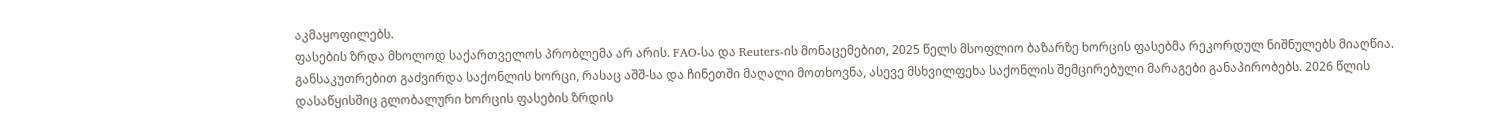აკმაყოფილებს.
ფასების ზრდა მხოლოდ საქართველოს პრობლემა არ არის. FAO-სა და Reuters-ის მონაცემებით, 2025 წელს მსოფლიო ბაზარზე ხორცის ფასებმა რეკორდულ ნიშნულებს მიაღწია. განსაკუთრებით გაძვირდა საქონლის ხორცი, რასაც აშშ-სა და ჩინეთში მაღალი მოთხოვნა, ასევე მსხვილფეხა საქონლის შემცირებული მარაგები განაპირობებს. 2026 წლის დასაწყისშიც გლობალური ხორცის ფასების ზრდის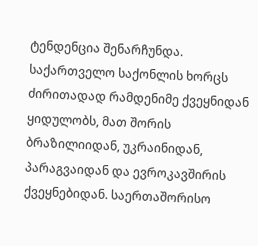ტენდენცია შენარჩუნდა.
საქართველო საქონლის ხორცს ძირითადად რამდენიმე ქვეყნიდან ყიდულობს, მათ შორის ბრაზილიიდან, უკრაინიდან, პარაგვაიდან და ევროკავშირის ქვეყნებიდან. საერთაშორისო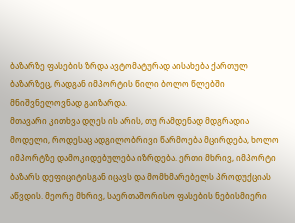ბაზარზე ფასების ზრდა ავტომატურად აისახება ქართულ ბაზარზეც, რადგან იმპორტის წილი ბოლო წლებში მნიშვნელოვნად გაიზარდა.
მთავარი კითხვა დღეს ის არის, თუ რამდენად მდგრადია მოდელი, როდესაც ადგილობრივი წარმოება მცირდება, ხოლო იმპორტზე დამოკიდებულება იზრდება. ერთი მხრივ, იმპორტი ბაზარს დეფიციტისგან იცავს და მომხმარებელს პროდუქციას აწვდის. მეორე მხრივ, საერთაშორისო ფასების ნებისმიერი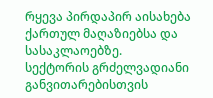რყევა პირდაპირ აისახება ქართულ მაღაზიებსა და სასაკლაოებზე.
სექტორის გრძელვადიანი განვითარებისთვის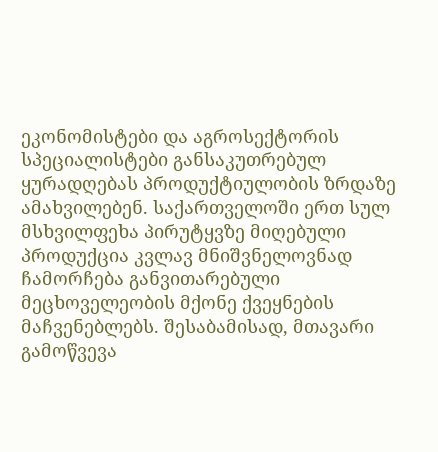ეკონომისტები და აგროსექტორის სპეციალისტები განსაკუთრებულ ყურადღებას პროდუქტიულობის ზრდაზე ამახვილებენ. საქართველოში ერთ სულ მსხვილფეხა პირუტყვზე მიღებული პროდუქცია კვლავ მნიშვნელოვნად ჩამორჩება განვითარებული მეცხოველეობის მქონე ქვეყნების მაჩვენებლებს. შესაბამისად, მთავარი გამოწვევა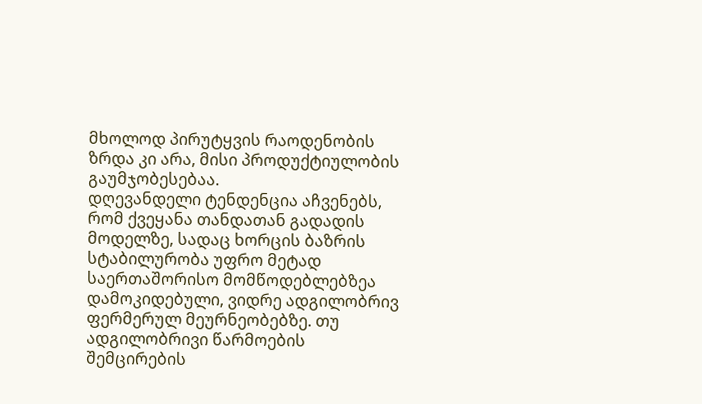მხოლოდ პირუტყვის რაოდენობის ზრდა კი არა, მისი პროდუქტიულობის გაუმჯობესებაა.
დღევანდელი ტენდენცია აჩვენებს, რომ ქვეყანა თანდათან გადადის მოდელზე, სადაც ხორცის ბაზრის სტაბილურობა უფრო მეტად საერთაშორისო მომწოდებლებზეა დამოკიდებული, ვიდრე ადგილობრივ ფერმერულ მეურნეობებზე. თუ ადგილობრივი წარმოების შემცირების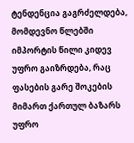ტენდენცია გაგრძელდება, მომდევნო წლებში იმპორტის წილი კიდევ უფრო გაიზრდება, რაც ფასების გარე შოკების მიმართ ქართულ ბაზარს უფრო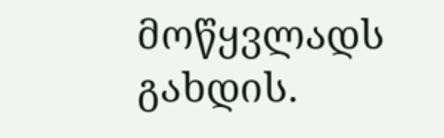მოწყვლადს გახდის.